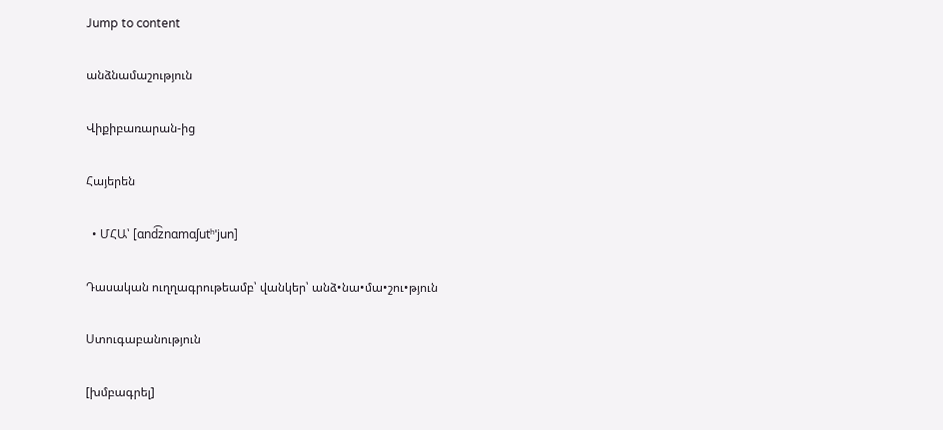Jump to content

անձնամաշություն

Վիքիբառարան-ից

Հայերեն

  • ՄՀԱ՝ [ɑnd͡znɑmɑʃutʰˈjun]

Դասական ուղղագրութեամբ՝ վանկեր՝ անձ•նա•մա•շու•թյուն

Ստուգաբանություն

[խմբագրել]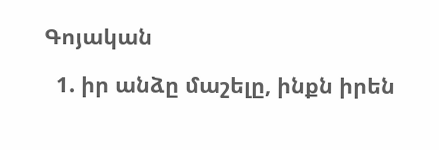Գոյական

  1. իր անձը մաշելը, ինքն իրեն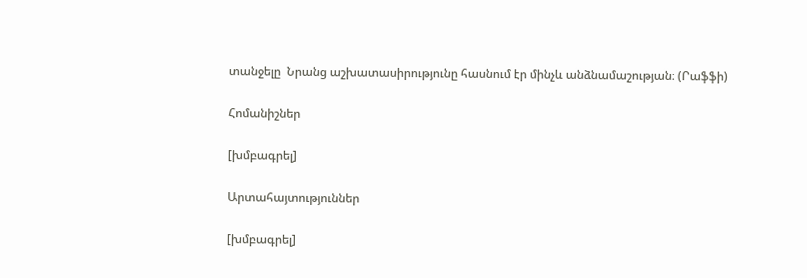տանջելը  Նրանց աշխատասիրությունը հասնում էր մինչև անձնամաշության։ (Րաֆֆի)

Հոմանիշներ

[խմբագրել]

Արտահայտություններ

[խմբագրել]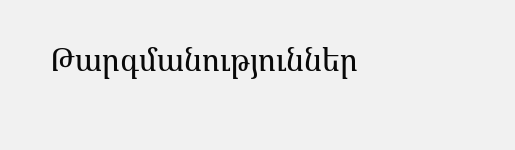Թարգմանություններ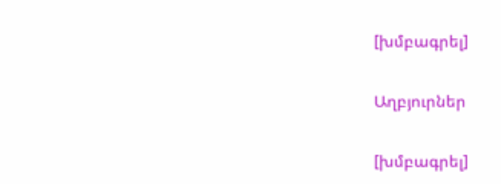[խմբագրել]

Աղբյուրներ

[խմբագրել]